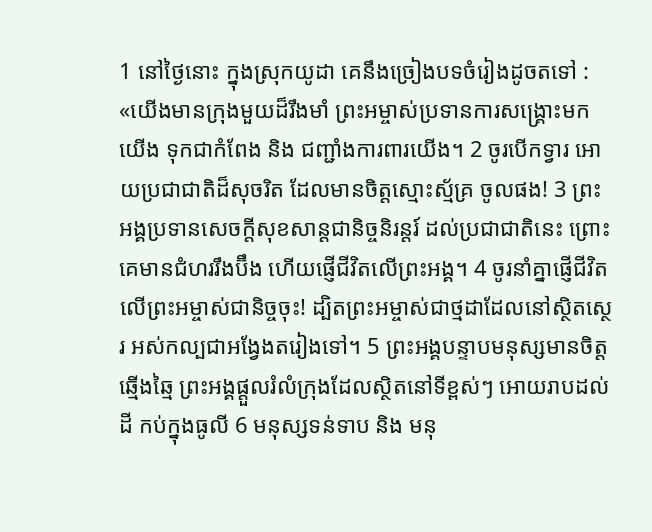1 នៅថ្ងៃនោះ ក្នុងស្រុកយូដា គេនឹងច្រៀងបទចំរៀងដូចតទៅ : «យើងមានក្រុងមួយដ៏រឹងមាំ ព្រះអម្ចាស់ប្រទានការសង្គ្រោះមកយើង ទុកជាកំពែង និង ជញ្ជាំងការពារយើង។ 2 ចូរបើកទ្វារ អោយប្រជាជាតិដ៏សុចរិត ដែលមានចិត្តស្មោះស្ម័គ្រ ចូលផង! 3 ព្រះអង្គប្រទានសេចក្តីសុខសាន្តជានិច្ចនិរន្តរ៍ ដល់ប្រជាជាតិនេះ ព្រោះគេមានជំហររឹងប៊ឹង ហើយផ្ញើជីវិតលើព្រះអង្គ។ 4 ចូរនាំគ្នាផ្ញើជីវិតលើព្រះអម្ចាស់ជានិច្ចចុះ! ដ្បិតព្រះអម្ចាស់ជាថ្មដាដែលនៅស្ថិតស្ថេរ អស់កល្បជាអង្វែងតរៀងទៅ។ 5 ព្រះអង្គបន្ទាបមនុស្សមានចិត្តឆ្មើងឆ្មៃ ព្រះអង្គផ្តួលរំលំក្រុងដែលស្ថិតនៅទីខ្ពស់ៗ អោយរាបដល់ដី កប់ក្នុងធូលី 6 មនុស្សទន់ទាប និង មនុ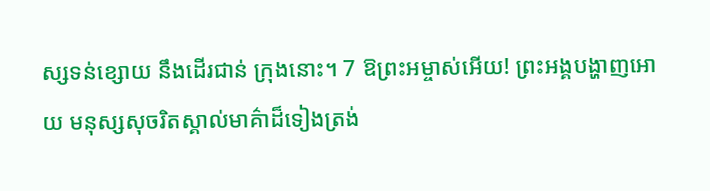ស្សទន់ខ្សោយ នឹងដើរជាន់ ក្រុងនោះ។ 7 ឱព្រះអម្ចាស់អើយ! ព្រះអង្គបង្ហាញអោយ មនុស្សសុចរិតស្គាល់មាគ៌ាដ៏ទៀងត្រង់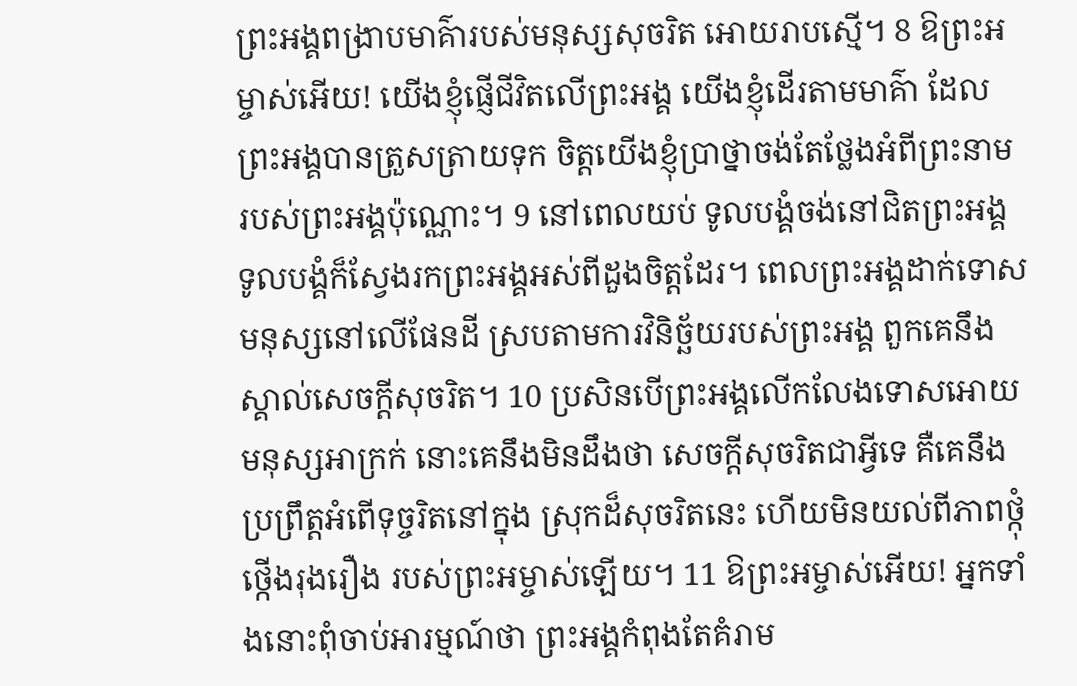ព្រះអង្គពង្រាបមាគ៌ារបស់មនុស្សសុចរិត អោយរាបស្មើ។ 8 ឱព្រះអម្ចាស់អើយ! យើងខ្ញុំផ្ញើជីវិតលើព្រះអង្គ យើងខ្ញុំដើរតាមមាគ៌ា ដែលព្រះអង្គបានត្រួសត្រាយទុក ចិត្តយើងខ្ញុំប្រាថ្នាចង់តែថ្លែងអំពីព្រះនាម របស់ព្រះអង្គប៉ុណ្ណោះ។ 9 នៅពេលយប់ ទូលបង្គំចង់នៅជិតព្រះអង្គ ទូលបង្គំក៏ស្វែងរកព្រះអង្គអស់ពីដួងចិត្តដែរ។ ពេលព្រះអង្គដាក់ទោសមនុស្សនៅលើផែនដី ស្របតាមការវិនិច្ឆ័យរបស់ព្រះអង្គ ពួកគេនឹងស្គាល់សេចក្តីសុចរិត។ 10 ប្រសិនបើព្រះអង្គលើកលែងទោសអោយមនុស្សអាក្រក់ នោះគេនឹងមិនដឹងថា សេចក្តីសុចរិតជាអ្វីទេ គឺគេនឹងប្រព្រឹត្តអំពើទុច្ចរិតនៅក្នុង ស្រុកដ៏សុចរិតនេះ ហើយមិនយល់ពីភាពថ្កុំថ្កើងរុងរឿង របស់ព្រះអម្ចាស់ឡើយ។ 11 ឱព្រះអម្ចាស់អើយ! អ្នកទាំងនោះពុំចាប់អារម្មណ៍ថា ព្រះអង្គកំពុងតែគំរាម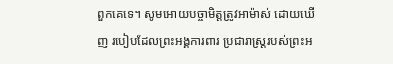ពួកគេទេ។ សូមអោយបច្ចាមិត្តត្រូវអាម៉ាស់ ដោយឃើញ របៀបដែលព្រះអង្គការពារ ប្រជារាស្ត្ររបស់ព្រះអ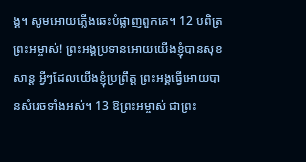ង្គ។ សូមអោយភ្លើងឆេះបំផ្លាញពួកគេ។ 12 បពិត្រព្រះអម្ចាស់! ព្រះអង្គប្រទានអោយយើងខ្ញុំបានសុខសាន្ត អ្វីៗដែលយើងខ្ញុំប្រព្រឹត្ត ព្រះអង្គធ្វើអោយបានសំរេចទាំងអស់។ 13 ឱព្រះអម្ចាស់ ជាព្រះ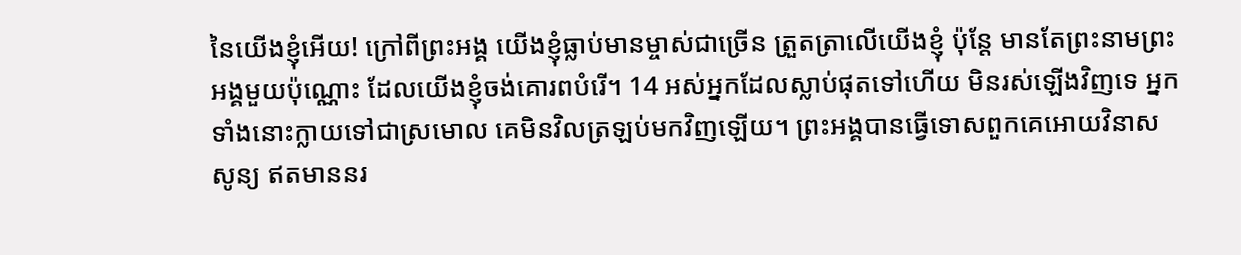នៃយើងខ្ញុំអើយ! ក្រៅពីព្រះអង្គ យើងខ្ញុំធ្លាប់មានម្ចាស់ជាច្រើន ត្រួតត្រាលើយើងខ្ញុំ ប៉ុន្តែ មានតែព្រះនាមព្រះអង្គមួយប៉ុណ្ណោះ ដែលយើងខ្ញុំចង់គោរពបំរើ។ 14 អស់អ្នកដែលស្លាប់ផុតទៅហើយ មិនរស់ឡើងវិញទេ អ្នកទាំងនោះក្លាយទៅជាស្រមោល គេមិនវិលត្រឡប់មកវិញឡើយ។ ព្រះអង្គបានធ្វើទោសពួកគេអោយវិនាសសូន្យ ឥតមាននរ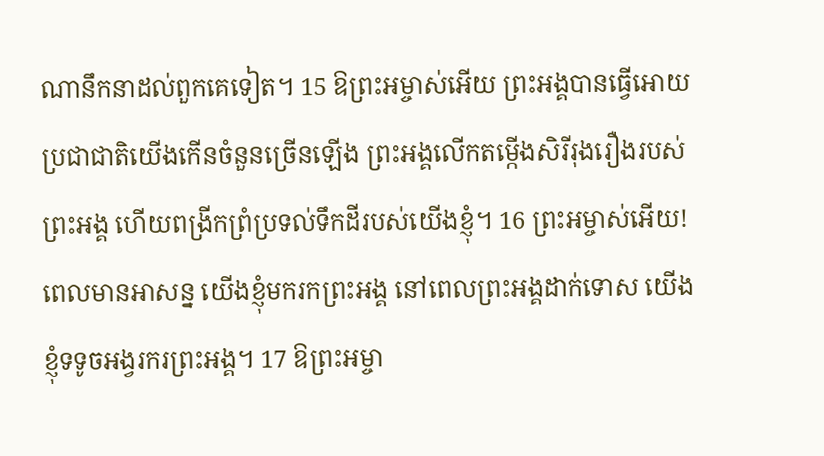ណានឹកនាដល់ពួកគេទៀត។ 15 ឱព្រះអម្ចាស់អើយ ព្រះអង្គបានធ្វើអោយ ប្រជាជាតិយើងកើនចំនួនច្រើនឡើង ព្រះអង្គលើកតម្កើងសិរីរុងរឿងរបស់ព្រះអង្គ ហើយពង្រីកព្រំប្រទល់ទឹកដីរបស់យើងខ្ញុំ។ 16 ព្រះអម្ចាស់អើយ! ពេលមានអាសន្ន យើងខ្ញុំមករកព្រះអង្គ នៅពេលព្រះអង្គដាក់ទោស យើងខ្ញុំទទូចអង្វរករព្រះអង្គ។ 17 ឱព្រះអម្ចា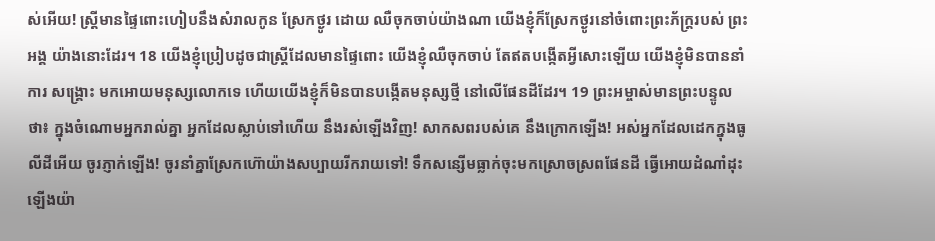ស់អើយ! ស្ត្រីមានផ្ទៃពោះហៀបនឹងសំរាលកូន ស្រែកថ្ងូរ ដោយ ឈឺចុកចាប់យ៉ាងណា យើងខ្ញុំក៏ស្រែកថ្ងូរនៅចំពោះព្រះភ័ក្ត្ររបស់ ព្រះអង្គ យ៉ាងនោះដែរ។ 18 យើងខ្ញុំប្រៀបដូចជាស្ត្រីដែលមានផ្ទៃពោះ យើងខ្ញុំឈឺចុកចាប់ តែឥតបង្កើតអ្វីសោះឡើយ យើងខ្ញុំមិនបាននាំការ សង្គ្រោះ មកអោយមនុស្សលោកទេ ហើយយើងខ្ញុំក៏មិនបានបង្កើតមនុស្សថ្មី នៅលើផែនដីដែរ។ 19 ព្រះអម្ចាស់មានព្រះបន្ទូលថា៖ ក្នុងចំណោមអ្នករាល់គ្នា អ្នកដែលស្លាប់ទៅហើយ នឹងរស់ឡើងវិញ! សាកសពរបស់គេ នឹងក្រោកឡើង! អស់អ្នកដែលដេកក្នុងធូលីដីអើយ ចូរភ្ញាក់ឡើង! ចូរនាំគ្នាស្រែកហ៊ោយ៉ាងសប្បាយរីករាយទៅ! ទឹកសន្សើមធ្លាក់ចុះមកស្រោចស្រពផែនដី ធ្វើអោយដំណាំដុះឡើងយ៉ា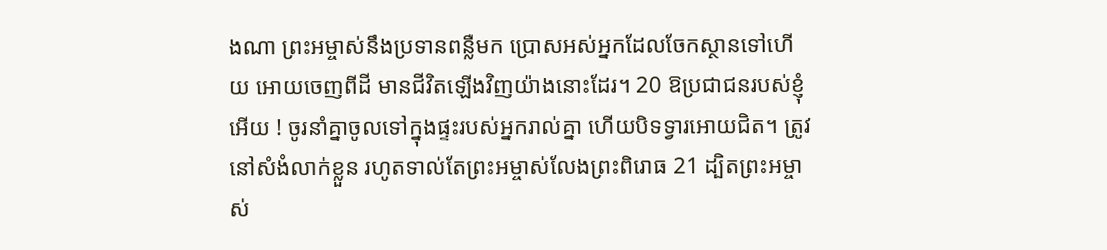ងណា ព្រះអម្ចាស់នឹងប្រទានពន្លឺមក ប្រោសអស់អ្នកដែលចែកស្ថានទៅហើយ អោយចេញពីដី មានជីវិតឡើងវិញយ៉ាងនោះដែរ។ 20 ឱប្រជាជនរបស់ខ្ញុំអើយ ! ចូរនាំគ្នាចូលទៅក្នុងផ្ទះរបស់អ្នករាល់គ្នា ហើយបិទទ្វារអោយជិត។ ត្រូវនៅសំងំលាក់ខ្លួន រហូតទាល់តែព្រះអម្ចាស់លែងព្រះពិរោធ 21 ដ្បិតព្រះអម្ចាស់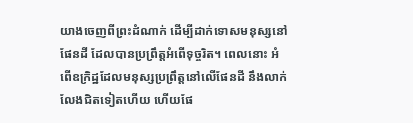យាងចេញពីព្រះដំណាក់ ដើម្បីដាក់ទោសមនុស្សនៅផែនដី ដែលបានប្រព្រឹត្តអំពើទុច្ចរិត។ ពេលនោះ អំពើឧក្រិដ្ឋដែលមនុស្សប្រព្រឹត្តនៅលើផែនដី នឹងលាក់លែងជិតទៀតហើយ ហើយផែ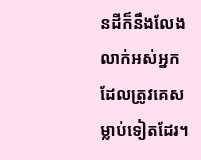នដីក៏នឹងលែងលាក់អស់អ្នកដែលត្រូវគេសម្លាប់ទៀតដែរ។